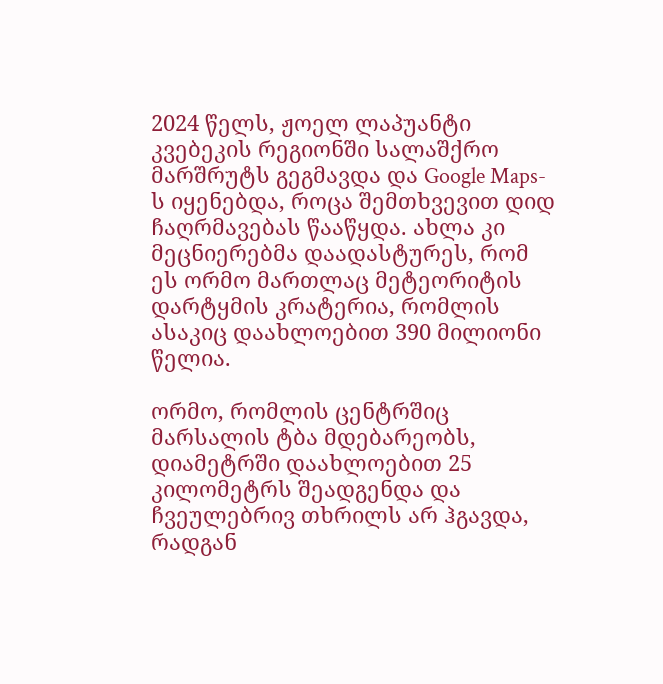2024 წელს, ჟოელ ლაპუანტი კვებეკის რეგიონში სალაშქრო მარშრუტს გეგმავდა და Google Maps-ს იყენებდა, როცა შემთხვევით დიდ ჩაღრმავებას წააწყდა. ახლა კი მეცნიერებმა დაადასტურეს, რომ ეს ორმო მართლაც მეტეორიტის დარტყმის კრატერია, რომლის ასაკიც დაახლოებით 390 მილიონი წელია.

ორმო, რომლის ცენტრშიც მარსალის ტბა მდებარეობს, დიამეტრში დაახლოებით 25 კილომეტრს შეადგენდა და ჩვეულებრივ თხრილს არ ჰგავდა, რადგან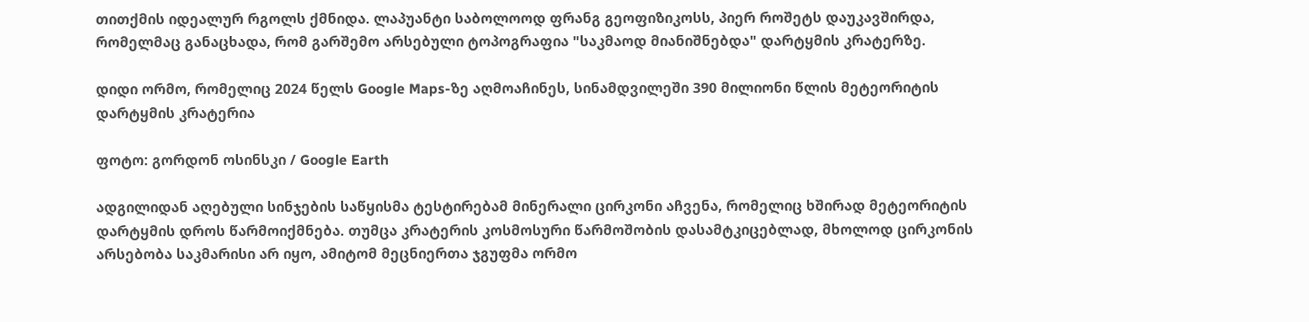თითქმის იდეალურ რგოლს ქმნიდა. ლაპუანტი საბოლოოდ ფრანგ გეოფიზიკოსს, პიერ როშეტს დაუკავშირდა, რომელმაც განაცხადა, რომ გარშემო არსებული ტოპოგრაფია "საკმაოდ მიანიშნებდა" დარტყმის კრატერზე.

დიდი ორმო, რომელიც 2024 წელს Google Maps-ზე აღმოაჩინეს, სინამდვილეში 390 მილიონი წლის მეტეორიტის დარტყმის კრატერია

ფოტო: გორდონ ოსინსკი / Google Earth

ადგილიდან აღებული სინჯების საწყისმა ტესტირებამ მინერალი ცირკონი აჩვენა, რომელიც ხშირად მეტეორიტის დარტყმის დროს წარმოიქმნება. თუმცა კრატერის კოსმოსური წარმოშობის დასამტკიცებლად, მხოლოდ ცირკონის არსებობა საკმარისი არ იყო, ამიტომ მეცნიერთა ჯგუფმა ორმო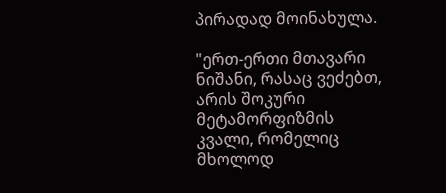პირადად მოინახულა.

"ერთ-ერთი მთავარი ნიშანი, რასაც ვეძებთ, არის შოკური მეტამორფიზმის კვალი, რომელიც მხოლოდ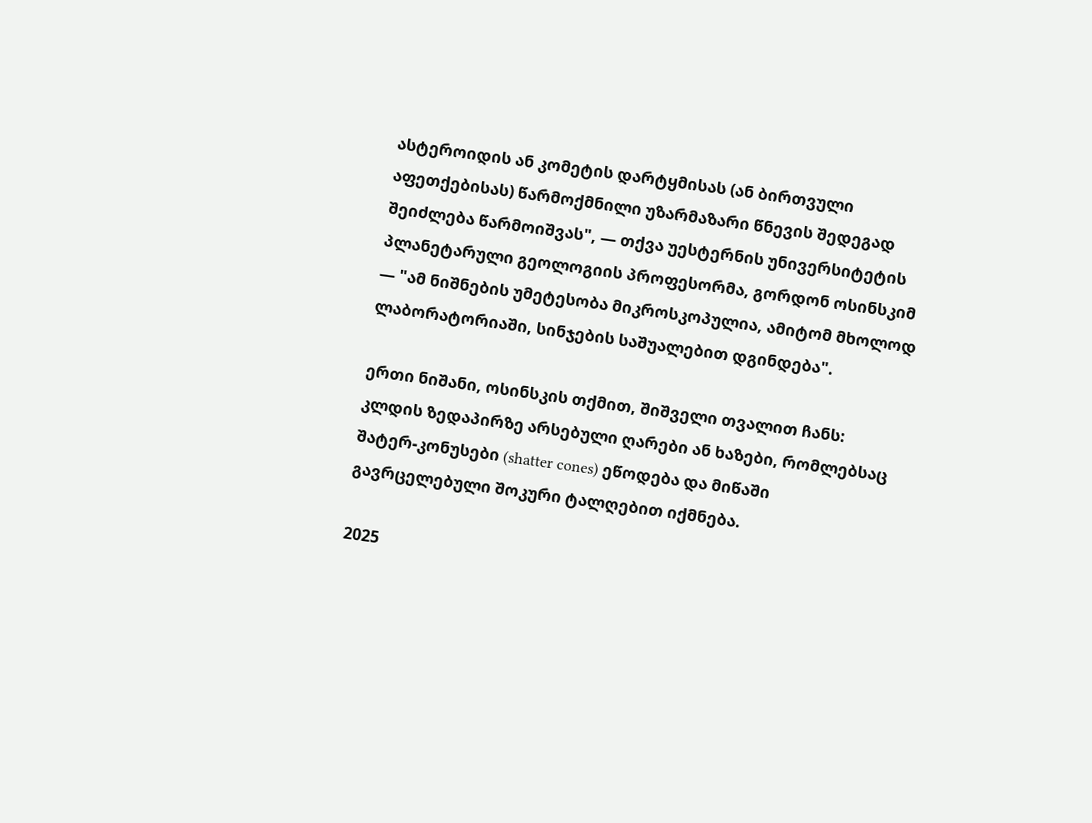ასტეროიდის ან კომეტის დარტყმისას (ან ბირთვული აფეთქებისას) წარმოქმნილი უზარმაზარი წნევის შედეგად შეიძლება წარმოიშვას", — თქვა უესტერნის უნივერსიტეტის პლანეტარული გეოლოგიის პროფესორმა, გორდონ ოსინსკიმ — "ამ ნიშნების უმეტესობა მიკროსკოპულია, ამიტომ მხოლოდ ლაბორატორიაში, სინჯების საშუალებით დგინდება".

ერთი ნიშანი, ოსინსკის თქმით, შიშველი თვალით ჩანს: კლდის ზედაპირზე არსებული ღარები ან ხაზები, რომლებსაც შატერ-კონუსები (shatter cones) ეწოდება და მიწაში გავრცელებული შოკური ტალღებით იქმნება.

2025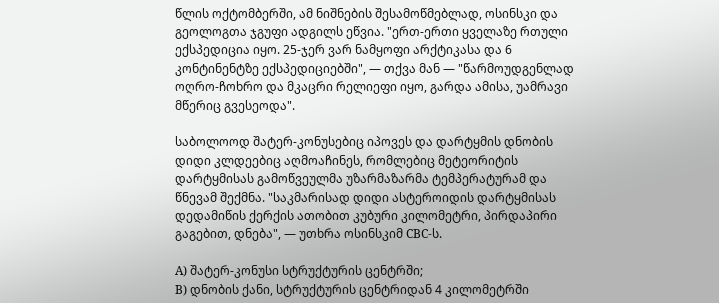წლის ოქტომბერში, ამ ნიშნების შესამოწმებლად, ოსინსკი და გეოლოგთა ჯგუფი ადგილს ეწვია. "ერთ-ერთი ყველაზე რთული ექსპედიცია იყო. 25-ჯერ ვარ ნამყოფი არქტიკასა და 6 კონტინენტზე ექსპედიციებში", — თქვა მან — "წარმოუდგენლად ოღრო-ჩოხრო და მკაცრი რელიეფი იყო, გარდა ამისა, უამრავი მწერიც გვესეოდა".

საბოლოოდ შატერ-კონუსებიც იპოვეს და დარტყმის დნობის დიდი კლდეებიც აღმოაჩინეს, რომლებიც მეტეორიტის დარტყმისას გამოწვეულმა უზარმაზარმა ტემპერატურამ და წნევამ შექმნა. "საკმარისად დიდი ასტეროიდის დარტყმისას დედამიწის ქერქის ათობით კუბური კილომეტრი, პირდაპირი გაგებით, დნება", — უთხრა ოსინსკიმ CBC-ს.

A) შატერ-კონუსი სტრუქტურის ცენტრში;
B) დნობის ქანი, სტრუქტურის ცენტრიდან 4 კილომეტრში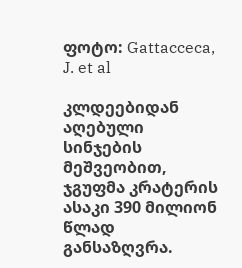ფოტო: Gattacceca, J. et al

კლდეებიდან აღებული სინჯების მეშვეობით, ჯგუფმა კრატერის ასაკი 390 მილიონ წლად განსაზღვრა.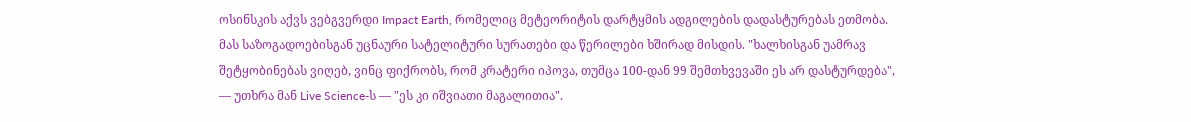ოსინსკის აქვს ვებგვერდი Impact Earth, რომელიც მეტეორიტის დარტყმის ადგილების დადასტურებას ეთმობა. მას საზოგადოებისგან უცნაური სატელიტური სურათები და წერილები ხშირად მისდის. "ხალხისგან უამრავ შეტყობინებას ვიღებ, ვინც ფიქრობს, რომ კრატერი იპოვა, თუმცა 100-დან 99 შემთხვევაში ეს არ დასტურდება", — უთხრა მან Live Science-ს — "ეს კი იშვიათი მაგალითია".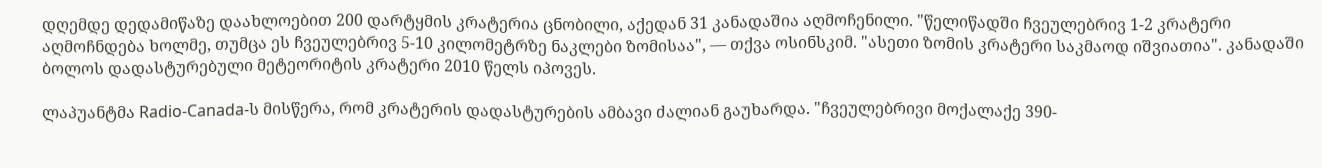დღემდე დედამიწაზე დაახლოებით 200 დარტყმის კრატერია ცნობილი, აქედან 31 კანადაშია აღმოჩენილი. "წელიწადში ჩვეულებრივ 1-2 კრატერი აღმოჩნდება ხოლმე, თუმცა ეს ჩვეულებრივ 5-10 კილომეტრზე ნაკლები ზომისაა", — თქვა ოსინსკიმ. "ასეთი ზომის კრატერი საკმაოდ იშვიათია". კანადაში ბოლოს დადასტურებული მეტეორიტის კრატერი 2010 წელს იპოვეს.

ლაპუანტმა Radio-Canada-ს მისწერა, რომ კრატერის დადასტურების ამბავი ძალიან გაუხარდა. "ჩვეულებრივი მოქალაქე 390-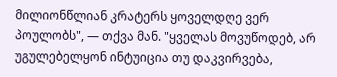მილიონწლიან კრატერს ყოველდღე ვერ პოულობს", — თქვა მან. "ყველას მოვუწოდებ, არ უგულებელყონ ინტუიცია თუ დაკვირვება,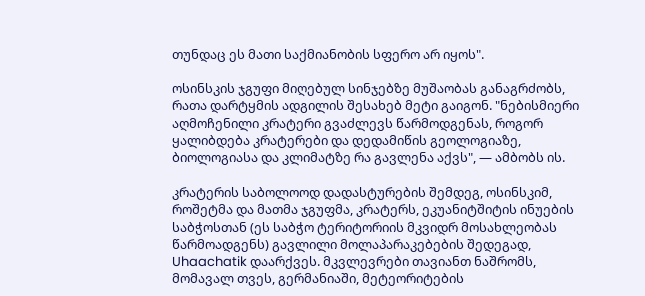თუნდაც ეს მათი საქმიანობის სფერო არ იყოს".

ოსინსკის ჯგუფი მიღებულ სინჯებზე მუშაობას განაგრძობს, რათა დარტყმის ადგილის შესახებ მეტი გაიგონ. "ნებისმიერი აღმოჩენილი კრატერი გვაძლევს წარმოდგენას, როგორ ყალიბდება კრატერები და დედამიწის გეოლოგიაზე, ბიოლოგიასა და კლიმატზე რა გავლენა აქვს", — ამბობს ის.

კრატერის საბოლოოდ დადასტურების შემდეგ, ოსინსკიმ, როშეტმა და მათმა ჯგუფმა, კრატერს, ეკუანიტშიტის ინუების საბჭოსთან (ეს საბჭო ტერიტორიის მკვიდრ მოსახლეობას წარმოადგენს) გავლილი მოლაპარაკებების შედეგად, Uhaachatik დაარქვეს. მკვლევრები თავიანთ ნაშრომს, მომავალ თვეს, გერმანიაში, მეტეორიტების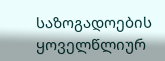საზოგადოების ყოველწლიურ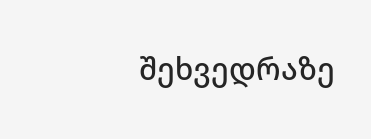შეხვედრაზე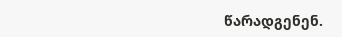წარადგენენ.